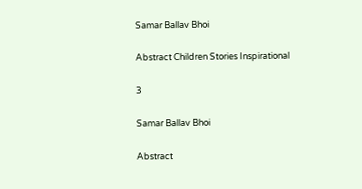Samar Ballav Bhoi

Abstract Children Stories Inspirational

3

Samar Ballav Bhoi

Abstract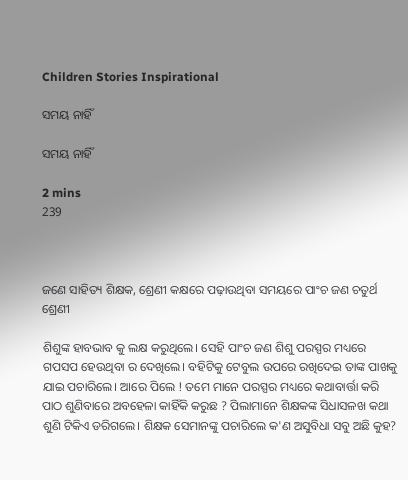Children Stories Inspirational

ସମୟ ନାହିଁ

ସମୟ ନାହିଁ

2 mins
239



ଜଣେ ସାହିତ୍ୟ ଶିକ୍ଷକ, ଶ୍ରେଣୀ କକ୍ଷରେ ପଢ଼ାଉଥିବା ସମୟରେ ପାଂଚ ଜଣ ଚତୁର୍ଥ ଶ୍ରେଣୀ

ଶିଶୁଙ୍କ ହାବଭାବ କୁ ଲକ୍ଷ କରୁଥିଲେ। ସେହି ପାଂଚ ଜଣ ଶିଶୁ ପରସ୍ପର ମଧ୍ୟରେ ଗପସପ ହେଉଥିବା ର ଦେଖିଲେ। ବହିଟିକୁ ଟେବୁଲ ଉପରେ ରଖିଦେଇ ତାଙ୍କ ପାଖକୁ ଯାଇ ପଚାରିଲେ। ଆରେ ପିଲେ ! ତମେ ମାନେ ପରସ୍ପର ମଧ୍ୟରେ କଥାବାର୍ତ୍ତା କରି ପାଠ ଶୁଣିବାରେ ଅବହେଳା କାହିଁକି କରୁଛ ? ପିଲାମାନେ ଶିକ୍ଷକଙ୍କ ସିଧାସଳଖ କଥା ଶୁଣି ଟିକିଏ ଡରିଗଲେ। ଶିକ୍ଷକ ସେମାନଙ୍କୁ ପଚାରିଲେ କ'ଣ ଅସୁବିଧା ସବୁ ଅଛି କୁହ?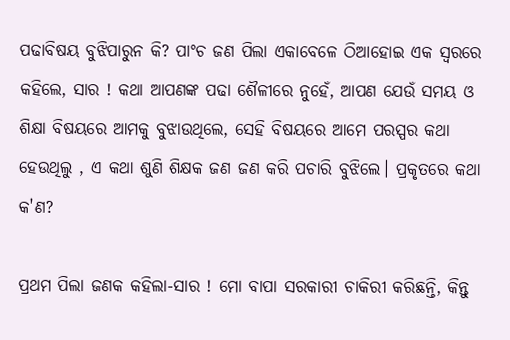ପଢାବିଷୟ ବୁଝିପାରୁନ କି? ପାଂଚ ଜଣ ପିଲା ଏକାବେଳେ ଠିଆହୋଇ ଏକ ସ୍ୱରରେ କହିଲେ, ସାର ! କଥା ଆପଣଙ୍କ ପଢା ଶୈଳୀରେ ନୁହେଁ, ଆପଣ ଯେଉଁ ସମୟ ଓ ଶିକ୍ଷା ବିଷୟରେ ଆମକୁ ବୁଝାଉଥିଲେ, ସେହି ବିଷୟରେ ଆମେ ପରସ୍ପର କଥା ହେଉଥିଲୁ , ଏ କଥା ଶୁଣି ଶିକ୍ଷକ ଜଣ ଜଣ କରି ପଚାରି ବୁଝିଲେ। ପ୍ରକୃତରେ କଥା କ'ଣ?

ପ୍ରଥମ ପିଲା ଜଣକ କହିଲା-ସାର ! ମୋ ବାପା ସରକାରୀ ଚାକିରୀ କରିଛନ୍ତି, କିନ୍ତୁ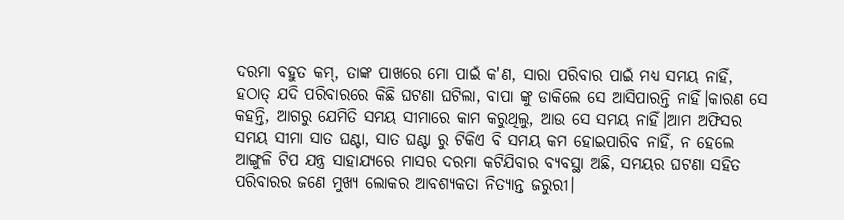ଦରମା ବହୁତ କମ୍, ତାଙ୍କ ପାଖରେ ମୋ ପାଇଁ କ'ଣ, ସାରା ପରିବାର ପାଇଁ ମଧ୍ୟ ସମୟ ନାହିଁ, ହଠାତ୍ ଯଦି ପରିବାରରେ କିଛି ଘଟଣା ଘଟିଲା, ବାପା ଙ୍କୁ ଡାକିଲେ ସେ ଆସିପାରନ୍ତି ନାହିଁ।କାରଣ ସେ କହନ୍ତି, ଆଗରୁ ଯେମିତି ସମୟ ସୀମାରେ କାମ କରୁଥିଲୁ, ଆଉ ସେ ସମୟ ନାହିଁ।ଆମ ଅଫିସର ସମୟ ସୀମା ସାତ ଘଣ୍ଟା, ସାତ ଘଣ୍ଟା ରୁ ଟିକିଏ ବି ସମୟ କମ ହୋଇପାରିବ ନାହିଁ, ନ ହେଲେ ଆଙ୍ଗୁଳି ଟିପ ଯନ୍ତ୍ର ସାହାଯ୍ୟରେ ମାସର ଦରମା କଟିଯିବାର ବ୍ୟବସ୍ଥା ଅଛି, ସମୟର ଘଟଣା ସହିତ ପରିବାରର ଜଣେ ମୁଖ୍ୟ ଲୋକର ଆବଶ୍ୟକତା ନିତ୍ୟାନ୍ତ ଜରୁରୀ।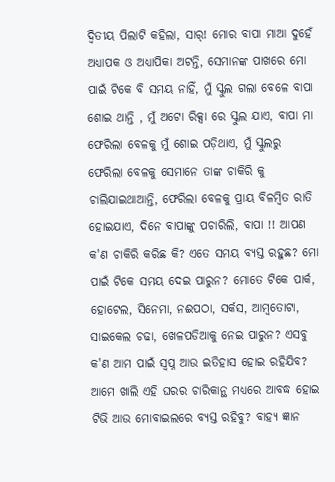ଦ୍ବିତୀୟ ପିଲାଟି କହିଲା, ସାର୍! ମୋର ବାପା ମାଆ ଦୁହେଁ ଅଧ୍ୟାପକ ଓ ଅଧ୍ୟାପିକା ଅଟନ୍ତି, ସେମାନଙ୍କ ପାଖରେ ମୋ ପାଇଁ ଟିକେ ବି ସମୟ ନାହିଁ, ମୁଁ ସ୍କୁଲ ଗଲା ବେଳେ ବାପା ଶୋଇ ଥାନ୍ତି , ମୁଁ ଅଟୋ ରିକ୍ସା ରେ ସ୍କୁଲ ଯାଏ, ବାପା ମା ଫେରିଲା ବେଳକୁ ମୁଁ ଶୋଇ ପଡ଼ିଥାଏ, ମୁଁ ସ୍କୁଲରୁ ଫେରିଲା ବେଳକୁ ସେମାନେ ତାଙ୍କ ଚାକିରି କୁ ଚାଲିଯାଇଥାଆନ୍ତି, ଫେରିଲା ବେଳକୁ ପ୍ରାୟ ବିଳମ୍ବିତ ରାତି ହୋଇଯାଏ, ଦିନେ ବାପାଙ୍କୁ ପଚାରିଲି, ବାପା !! ଆପଣ କ'ଣ ଚାକିରି କରିଛ କି? ଏତେ ସମୟ ବ୍ୟସ୍ତ ରହୁଛ? ମୋ ପାଇଁ ଟିକେ ସମୟ ଦେଇ ପାରୁନ? ମୋତେ ଟିକେ ପାର୍କ, ହୋଟେଲ, ସିନେମା, ନଈପଠା, ସର୍କସ, ଆମ୍ବତୋଟା, ସାଇକେଲ ଚଢା, ଖେଳପଡିଆକୁ ନେଇ ପାରୁନ? ଏସବୁ କ'ଣ ଆମ ପାଇଁ ସ୍ୱପ୍ନ ଆଉ ଇତିହାସ ହୋଇ ରହିଯିବ? ଆମେ ଖାଲି ଏହି ଘରର ଚାରିକାନ୍ଥ ମଧ୍ୟରେ ଆବଦ୍ଧ ହୋଇ ଟିଭି ଆଉ ମୋବାଇଲରେ ବ୍ୟସ୍ତ ରହିବୁ? ବାହ୍ୟ ଜ୍ଞାନ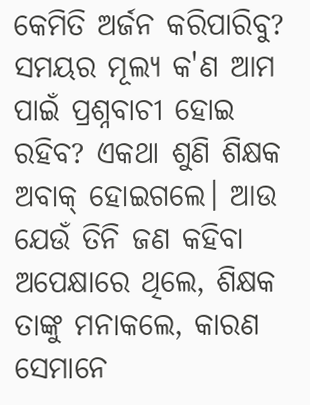କେମିତି ଅର୍ଜନ କରିପାରିବୁ? ସମୟର ମୂଲ୍ୟ କ'ଣ ଆମ ପାଇଁ ପ୍ରଶ୍ନବାଚୀ ହୋଇ ରହିବ? ଏକଥା ଶୁଣି ଶିକ୍ଷକ ଅବାକ୍ ହୋଇଗଲେ। ଆଉ ଯେଉଁ ତିନି ଜଣ କହିବା ଅପେକ୍ଷାରେ ଥିଲେ, ଶିକ୍ଷକ ତାଙ୍କୁ ମନାକଲେ, କାରଣ ସେମାନେ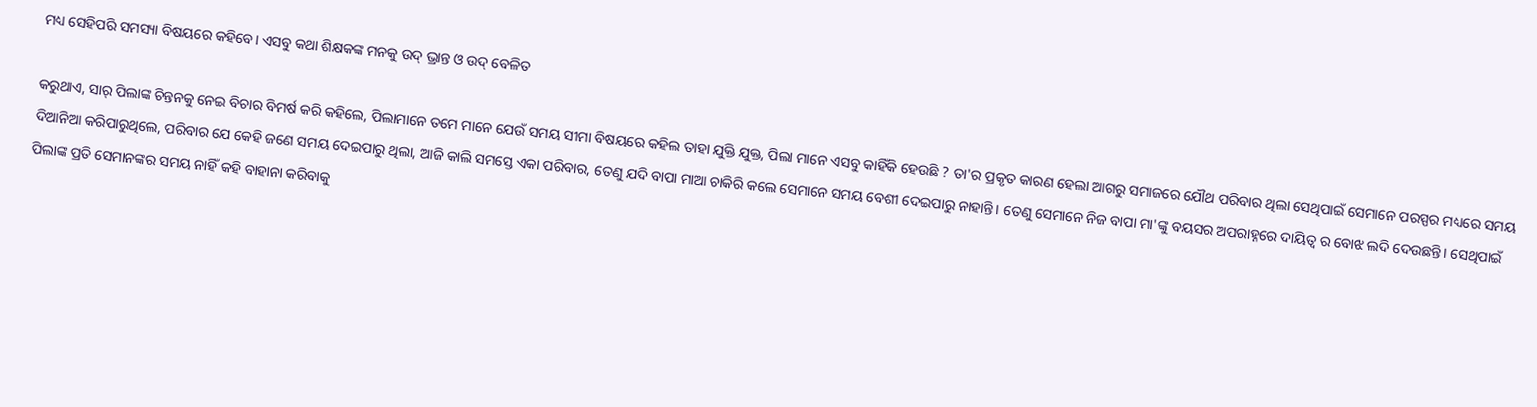ମଧ୍ୟ ସେହିପରି ସମସ୍ୟା ବିଷୟରେ କହିବେ। ଏସବୁ କଥା ଶିକ୍ଷକଙ୍କ ମନକୁ ଉଦ୍ ଭ୍ରାନ୍ତ ଓ ଉଦ୍ ବେଳିତ

କରୁଥାଏ, ସାର୍ ପିଲାଙ୍କ ଚିନ୍ତନକୁ ନେଇ ବିଚାର ବିମର୍ଷ କରି କହିଲେ, ପିଲାମାନେ ତମେ ମାନେ ଯେଉଁ ସମୟ ସୀମା ବିଷୟରେ କହିଲ ତାହା ଯୁକ୍ତି ଯୁକ୍ତ, ପିଲା ମାନେ ଏସବୁ କାହିଁକି ହେଉଛି ? ତା'ର ପ୍ରକୃତ କାରଣ ହେଲା ଆଗରୁ ସମାଜରେ ଯୌଥ ପରିବାର ଥିଲା ସେଥିପାଇଁ ସେମାନେ ପରସ୍ପର ମଧ୍ୟରେ ସମୟ ଦିଆନିଆ କରିପାରୁଥିଲେ, ପରିବାର ଯେ କେହି ଜଣେ ସମୟ ଦେଇପାରୁ ଥିଲା, ଆଜି କାଲି ସମସ୍ତେ ଏକା ପରିବାର, ତେଣୁ ଯଦି ବାପା ମାଆ ଚାକିରି କଲେ ସେମାନେ ସମୟ ବେଶୀ ଦେଇପାରୁ ନାହାନ୍ତି। ତେଣୁ ସେମାନେ ନିଜ ବାପା ମା'ଙ୍କୁ ବୟସର ଅପରାହ୍ନରେ ଦାୟିତ୍ଵ ର ବୋଝ ଲଦି ଦେଉଛନ୍ତି। ସେଥିପାଇଁ ପିଲାଙ୍କ ପ୍ରତି ସେମାନଙ୍କର ସମୟ ନାହିଁ କହି ବାହାନା କରିବାକୁ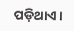ପଡ଼ିଥାଏ।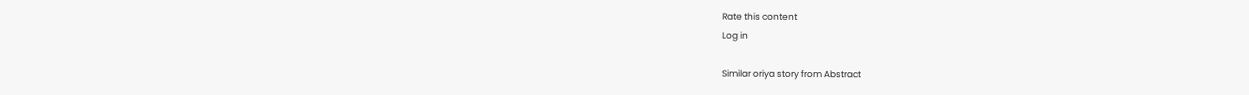Rate this content
Log in

Similar oriya story from Abstract